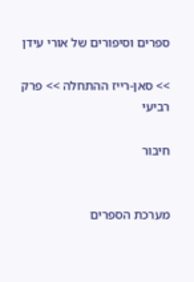ספרים וסיפורים של אורי עידן

>> סאן-רייז ההתחלה >> פרק רביעי

חיבור


מערכת הספרים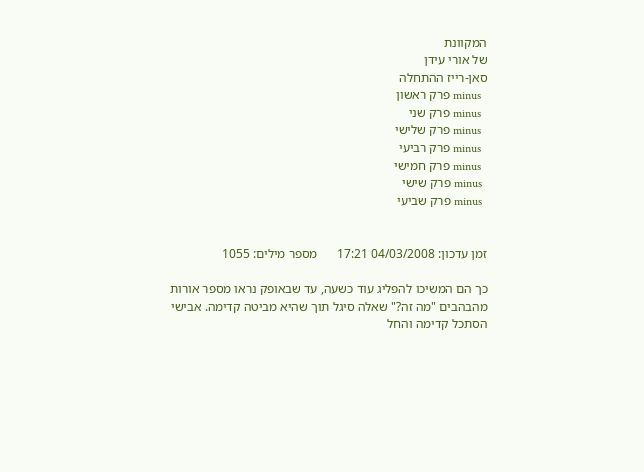המקוונת
של אורי עידן
סאן-רייז ההתחלה
  minus פרק ראשון
  minus פרק שני
  minus פרק שלישי
  minus פרק רביעי
  minus פרק חמישי
  minus פרק שישי
  minus פרק שביעי


זמן עדכון: 04/03/2008 17:21      מספר מילים: 1055

כך הם המשיכו להפליג עוד כשעה, עד שבאופק נראו מספר אורות מהבהבים "מה זה?" שאלה סיגל תוך שהיא מביטה קדימה. אבישי הסתכל קדימה והחל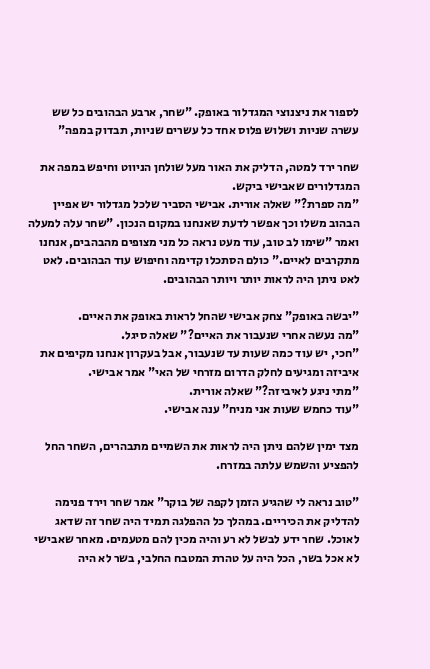לספור את ניצנוצי המגדלור באופק. "שחר, ארבע הבהובים כל שש עשרה שניות ושלוש פלוס אחד כל עשרים שניות, תבדוק במפה"

שחר ירד למטה, הדליק את האור מעל שולחן הניווט וחיפש במפה את המגדלורים שאבישי ביקש.
"מה ספרת?" שאלה אורית. אבישי הסביר שלכל מגדלור יש אפיין הבהוב משלו וכך אפשר לדעת שאנחנו במקום הנכון. "שחר עלה למעלה ואמר "שימו לב טוב, עוד מעט נראה כל מני מצופים מהבהבים, אנחנו מתקרבים לאיים." כולם הסתכלו קדימה וחיפוש עוד הבהובים. לאט לאט ניתן היה לראות יותר ויותר הבהובים.

"יבשה באופק" צחק אבישי שהחל לראות באופק את האיים.
"מה נעשה אחרי שנעבור את האיים?" שאלה סיגל.
"חכי, יש עוד כמה שעות עד שנעבור, אבל בעקרון אנחנו מקיפים את איביזה ומגיעים לחלק הדרום מזרחי של האי" אמר אבישי.
"מתי ניגע לאיביזה?" שאלה אורית.
"עוד כחמש שעות אני מניח" ענה אבישי.

מצד ימין שלהם ניתן היה לראות את השמיים מתבהרים, השחר החל להפציע והשמש עלתה במזרח.

"טוב נראה לי שהגיע הזמן לקפה של בוקר" אמר שחר וירד פנימה להדליק את הכיריים. במהלך כל ההפלגה תמיד היה שחר זה שדאג לאוכל. שחר ידע לבשל לא רע והיה מכין להם מטעמים. מאחר שאבישי לא אכל בשר, הכל היה על טהרת המטבח החלבי, בשר לא היה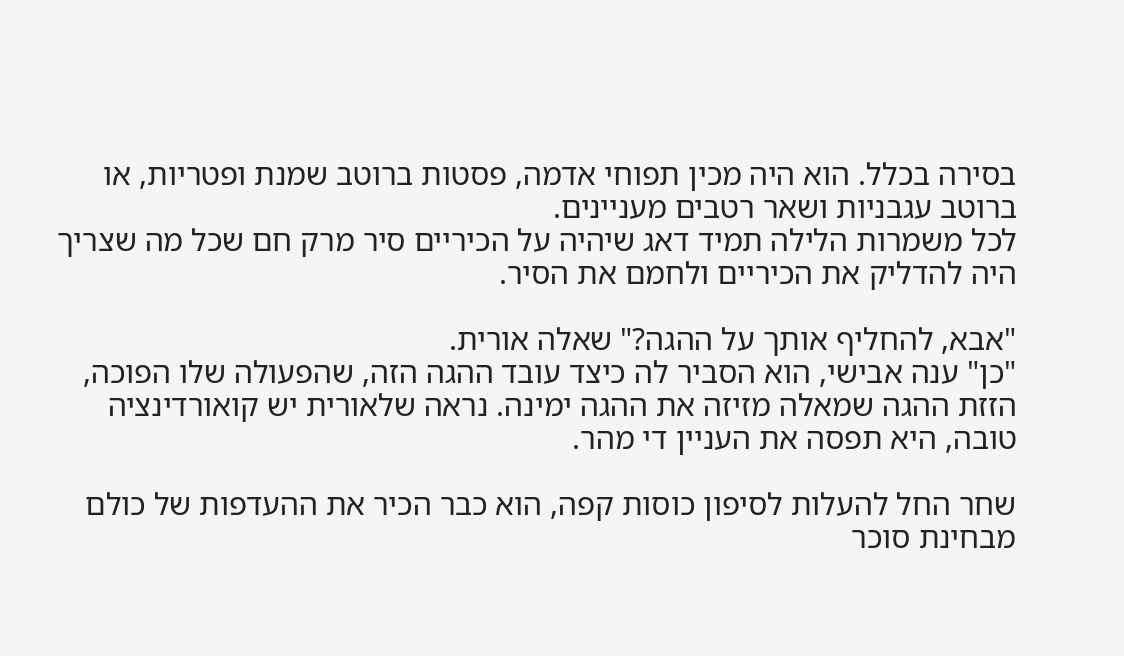בסירה בכלל. הוא היה מכין תפוחי אדמה, פסטות ברוטב שמנת ופטריות, או ברוטב עגבניות ושאר רטבים מעניינים.
לכל משמרות הלילה תמיד דאג שיהיה על הכיריים סיר מרק חם שכל מה שצריך היה להדליק את הכיריים ולחמם את הסיר.

"אבא, להחליף אותך על ההגה?" שאלה אורית.
"כן" ענה אבישי, הוא הסביר לה כיצד עובד ההגה הזה, שהפעולה שלו הפוכה, הזזת ההגה שמאלה מזיזה את ההגה ימינה. נראה שלאורית יש קואורדינציה טובה, היא תפסה את העניין די מהר.

שחר החל להעלות לסיפון כוסות קפה, הוא כבר הכיר את ההעדפות של כולם מבחינת סוכר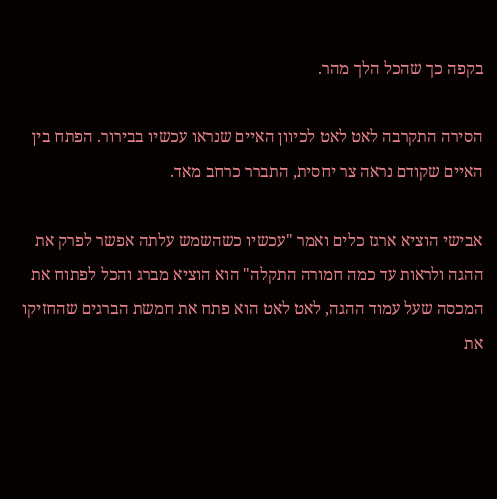בקפה כך שהכל הלך מהר.

הסירה התקרבה לאט לאט לכיוון האיים שנראו עכשיו בבירור. הפתח בין האיים שקודם נראה צר יחסית, התברר כרחב מאד.

אבישי הוציא ארגז כלים ואמר "עכשיו כשהשמש עלתה אפשר לפרק את ההגה ולראות עד כמה חמורה התקלה" הוא הוציא מברג והכל לפתוח את המכסה שעל עמוד ההגה, לאט לאט הוא פתח את חמשת הברגים שהחזיקו את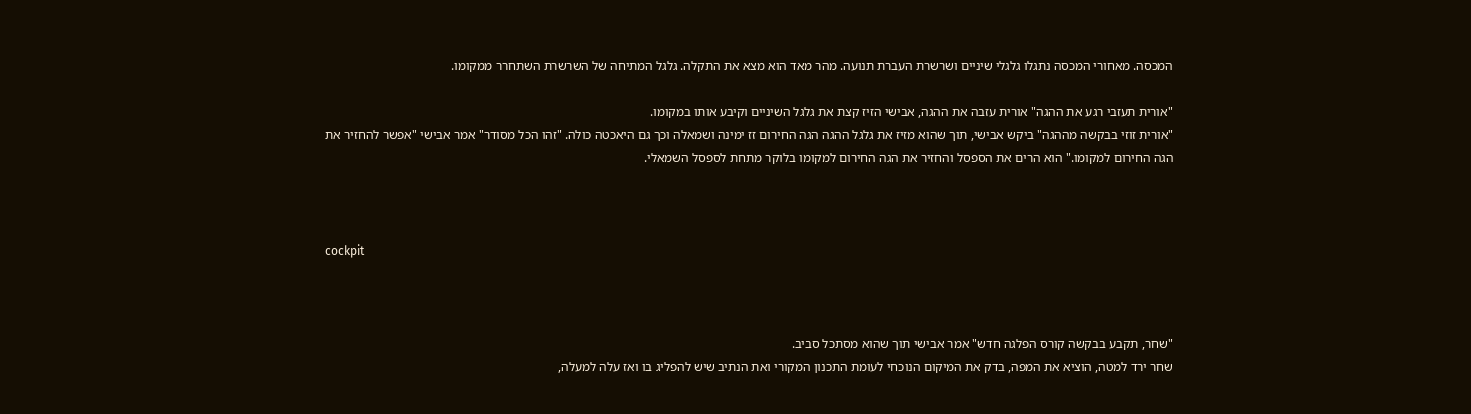המכסה. מאחורי המכסה נתגלו גלגלי שיניים ושרשרת העברת תנועה. מהר מאד הוא מצא את התקלה. גלגל המתיחה של השרשרת השתחרר ממקומו.

"אורית תעזבי רגע את ההגה" אורית עזבה את ההגה, אבישי הזיז קצת את גלגל השיניים וקיבע אותו במקומו.
"אורית זוזי בבקשה מההגה" ביקש אבישי, תוך שהוא מזיז את גלגל ההגה הגה החירום זז ימינה ושמאלה וכך גם היאכטה כולה. "זהו הכל מסודר" אמר אבישי "אפשר להחזיר את הגה החירום למקומו." הוא הרים את הספסל והחזיר את הגה החירום למקומו בלוקר מתחת לספסל השמאלי.



cockpit



"שחר, תקבע בבקשה קורס הפלגה חדש" אמר אבישי תוך שהוא מסתכל סביב.
שחר ירד למטה, הוציא את המפה, בדק את המיקום הנוכחי לעומת התכנון המקורי ואת הנתיב שיש להפליג בו ואז עלה למעלה,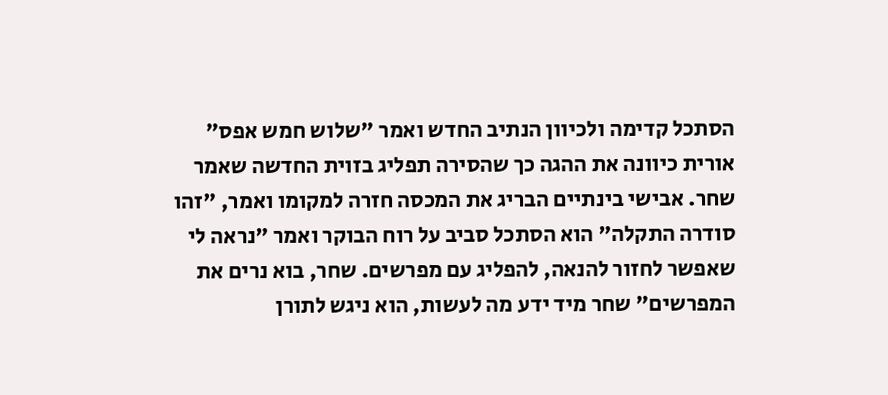הסתכל קדימה ולכיוון הנתיב החדש ואמר "שלוש חמש אפס" אורית כיוונה את ההגה כך שהסירה תפליג בזוית החדשה שאמר שחר. אבישי בינתיים הבריג את המכסה חזרה למקומו ואמר, "זהו סודרה התקלה" הוא הסתכל סביב על רוח הבוקר ואמר "נראה לי שאפשר לחזור להנאה, להפליג עם מפרשים. שחר, בוא נרים את המפרשים" שחר מיד ידע מה לעשות, הוא ניגש לתורן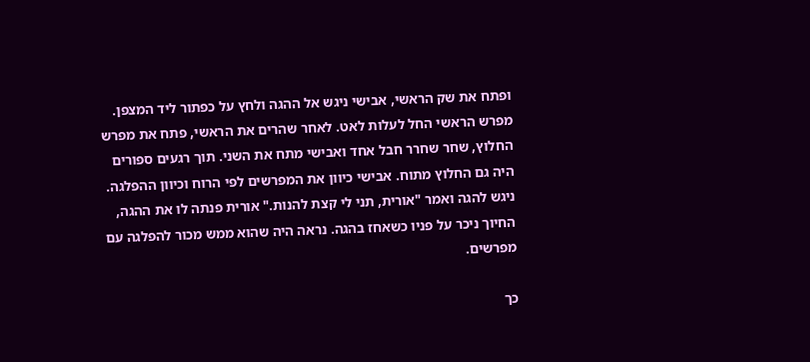ופתח את שק הראשי, אבישי ניגש אל ההגה ולחץ על כפתור ליד המצפן. מפרש הראשי החל לעלות לאט. לאחר שהרים את הראשי, פתח את מפרש החלוץ, שחר שחרר חבל אחד ואבישי מתח את השני. תוך רגעים ספורים היה גם החלוץ מתוח. אבישי כיוון את המפרשים לפי הרוח וכיוון ההפלגה. ניגש להגה ואמר "אורית, תני לי קצת להנות." אורית פנתה לו את ההגה, החיוך ניכר על פניו כשאחז בהגה. נראה היה שהוא ממש מכור להפלגה עם מפרשים.

כך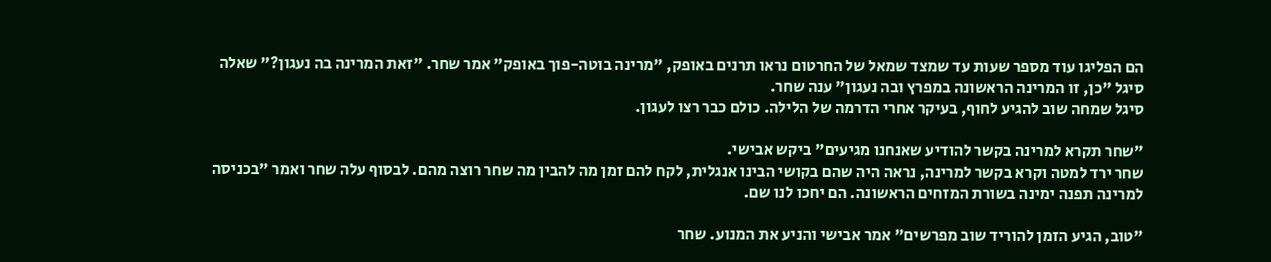הם הפליגו עוד מספר שעות עד שמצד שמאל של החרטום נראו תרנים באופק, "מרינה בוטה-פוך באופק" אמר שחר. "זאת המרינה בה נעגון?" שאלה סיגל "כן, זו המרינה הראשונה במפרץ ובה נעגון" ענה שחר.
סיגל שמחה שוב להגיע לחוף, בעיקר אחרי הדרמה של הלילה. כולם כבר רצו לעגון.

"שחר תקרא למרינה בקשר להודיע שאנחנו מגיעים" ביקש אבישי.
שחר ירד למטה וקרא בקשר למרינה, נראה היה שהם בקושי הבינו אנגלית, לקח להם זמן מה להבין מה שחר רוצה מהם. לבסוף עלה שחר ואמר "בכניסה למרינה תפנה ימינה בשורת המזחים הראשונה. הם יחכו לנו שם.

"טוב, הגיע הזמן להוריד שוב מפרשים" אמר אבישי והניע את המנוע. שחר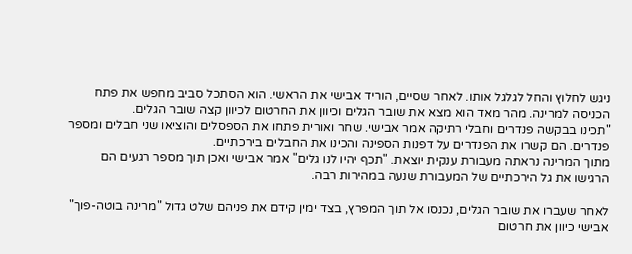ניגש לחלוץ והחל לגלגל אותו. לאחר שסיים, הוריד אבישי את הראשי. הוא הסתכל סביב מחפש את פתח הכניסה למרינה. מהר מאד הוא מצא את שובר הגלים וכיוון את החרטום לכיוון קצה שובר הגלים.
"תכינו בבקשה פנדרים וחבלי רתיקה אמר אבישי. שחר ואורית פתחו את הספסלים והוציאו שני חבלים ומספר פנדרים. הם קשרו את הפנדרים על דפנות הספינה והכינו את החבלים בירכתיים.
מתוך המרינה נראתה מעבורת ענקית יוצאת. "תכף יהיו לנו גלים" אמר אבישי ואכן תוך מספר רגעים הם הרגישו את גל הירכתיים של המעבורת שנעה במהירות רבה.

לאחר שעברו את שובר הגלים, נכנסו אל תוך המפרץ, בצד ימין קידם את פניהם שלט גדול "מרינה בוטה-פוך" אבישי כיוון את חרטום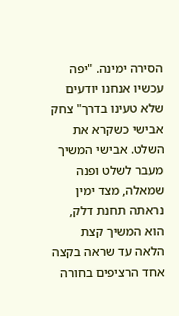הסירה ימינה. "יפה עכשיו אנחנו יודעים שלא טעינו בדרך" צחק אבישי כשקרא את השלט. אבישי המשיך מעבר לשלט ופנה שמאלה, מצד ימין נראתה תחנת דלק, הוא המשיך קצת הלאה עד שראה בקצה אחד הרציפים בחורה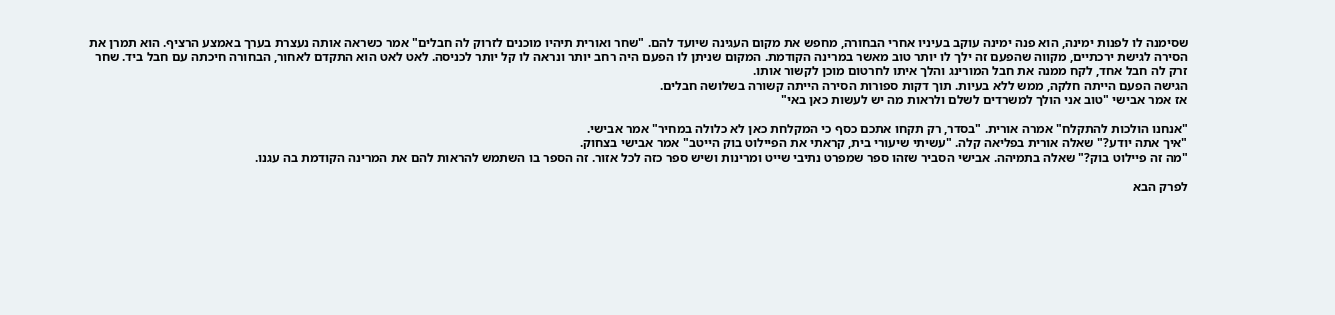שסימנה לו לפנות ימינה, הוא פנה ימינה עוקב בעיניו אחרי הבחורה, מחפש את מקום העגינה שיועד להם. "שחר ואורית תיהיו מוכנים לזרוק לה חבלים" אמר כשראה אותה נעצרת בערך באמצע הרציף. הוא תמרן את הסירה לגישת ירכתיים, מקווה שהפעם זה ילך לו יותר טוב מאשר במרינה הקודמת. המקום שניתן לו הפעם היה רחב יותר ונראה לו קל יותר לכניסה. לאט לאט הוא התקדם לאחור, הבחורה חיכתה עם חבל ביד. שחר זרק לה חבל אחד, לקח ממנה את חבל המורינג והלך איתו לחרטום מוכן לקשור אותו.
הגישה הפעם הייתה חלקה, ממש ללא בעיות. תוך דקות ספורות הסירה הייתה קשורה בשלושה חבלים.
אז אמר אבישי "טוב אני הולך למשרדים לשלם ולראות מה יש לעשות כאן באי"

"אנחנו הולכות להתקלח" אמרה אורית. "בסדר, רק תקחו אתכם כסף כי המקלחת כאן לא כלולה במחיר" אמר אבישי.
"איך אתה יודע?" שאלה אורית בפליאה קלה. "עשיתי שיעורי בית, קראתי את הפיילוט בוק הייטב" אמר אבישי בצחוק.
"מה זה פיילוט בוק?" שאלה בתמיהה. אבישי הסביר שזהו ספר שמפרט נתיבי שייט ומרינות ושיש ספר כזה לכל אזור. זה הספר בו השתמש להראות להם את המרינה הקודמת בה עגנו.

לפרק הבא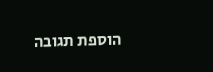הוספת תגובה